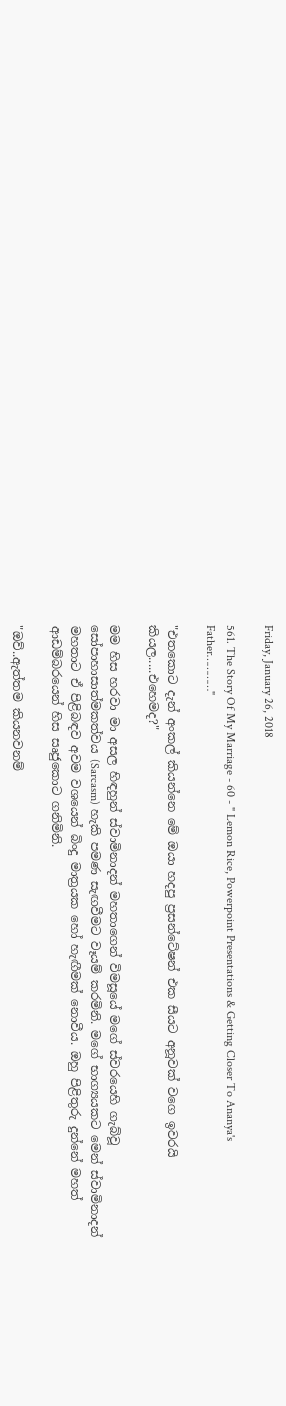Friday, January 26, 2018

561. The Story Of My Marriage - 60 - " Lemon Rice, Powerpoint Presentations & Getting Closer To Ananya's Father…………"

"එතකොට දැන් අංකල් කියන්නෙ මේ ඔයා හදපු ප්‍රසන්ටේෂන් එක සීයට අනූවක් වගෙ ඉවරයි කියල.....එහෙමද?"

මම හිස හරවා මා අසල හිඳහුන් ස්වාමිනාදන් මහතාගෙන් විමසූයේ මගේ ස්වරයෙහි ගැබ්වූ සෝපාහාසාත්මකත්වය (Sarcasm) හැකි පමණ සැඟවීමට වෑයම් කරමිනි. මගේ භාග්‍යයකට මෙන් ස්වාමිනාදන් මහතාට ඒ පිළිබඳව අවම වශයෙන් බිංදු මාත්‍රයක හෝ හැඟීමක් නොවීය. ඔහු පිළිතුරු දුන්නේ මහත් ආඩම්බරයෙන් හිස සෘජුකොට ගනිමිනි.

"ඔව්..ඇත්තම කියනවනම්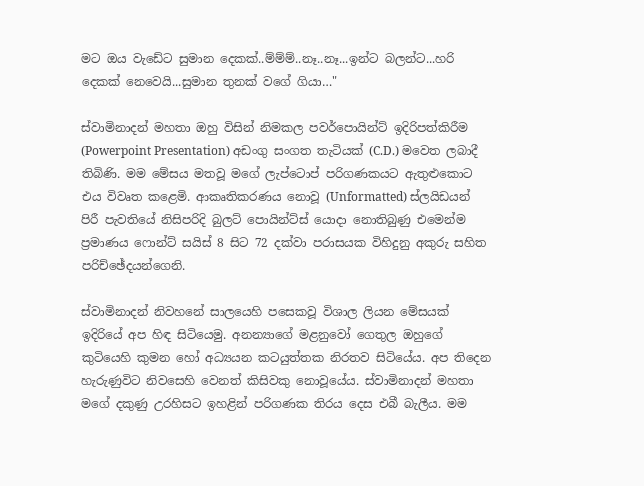මට ඔය වැඩේට සුමාන දෙකක්..ම්ම්ම්..නෑ..නෑ...ඉන්ට බලන්ට...හරි දෙකක් නෙවෙයි...සුමාන තුනක් වගේ ගියා…"

ස්වාමිනාදන් මහතා ඔහු විසින් නිමකල පවර්පොයින්ට් ඉදිරිපත්කිරීම (Powerpoint Presentation) අඩංගු සංගත තැටියක් (C.D.) මවෙත ලබාදී තිබිණි. මම මේසය මතවූ මගේ ලැප්ටොප් පරිගණකයට ඇතුළුකොට එය විවෘත කළෙමි. ආකෘතිකරණය නොවූ (Unformatted) ස්ලයිඩයන් පිරී පැවතියේ නිසිපරිදි බුලට් පොයින්ට්ස් යොදා නොතිබුණු එමෙන්ම  ප්‍රමාණය ෆොන්ට් සයිස් 8 සිට 72 දක්වා පරාසයක විහිදුනු අකුරු සහිත පරිච්ඡේදයන්ගෙනි.

ස්වාමිනාදන් නිවහනේ සාලයෙහි පසෙකවූ විශාල ලියන මේසයක් ඉදිරියේ අප හිඳ සිටියෙමු. අනන්‍යාගේ මළනුවෝ ගෙතුල ඔහුගේ කුටියෙහි කුමන හෝ අධ්‍යයන කටයුත්තක නිරතව සිටියේය. අප තිදෙන හැරුණුවිට නිවසෙහි වෙනත් කිසිවකු නොවූයේය. ස්වාමිනාදන් මහතා මගේ දකුණු උරහිසට ඉහළින් පරිගණක තිරය දෙස එබී බැලීය. මම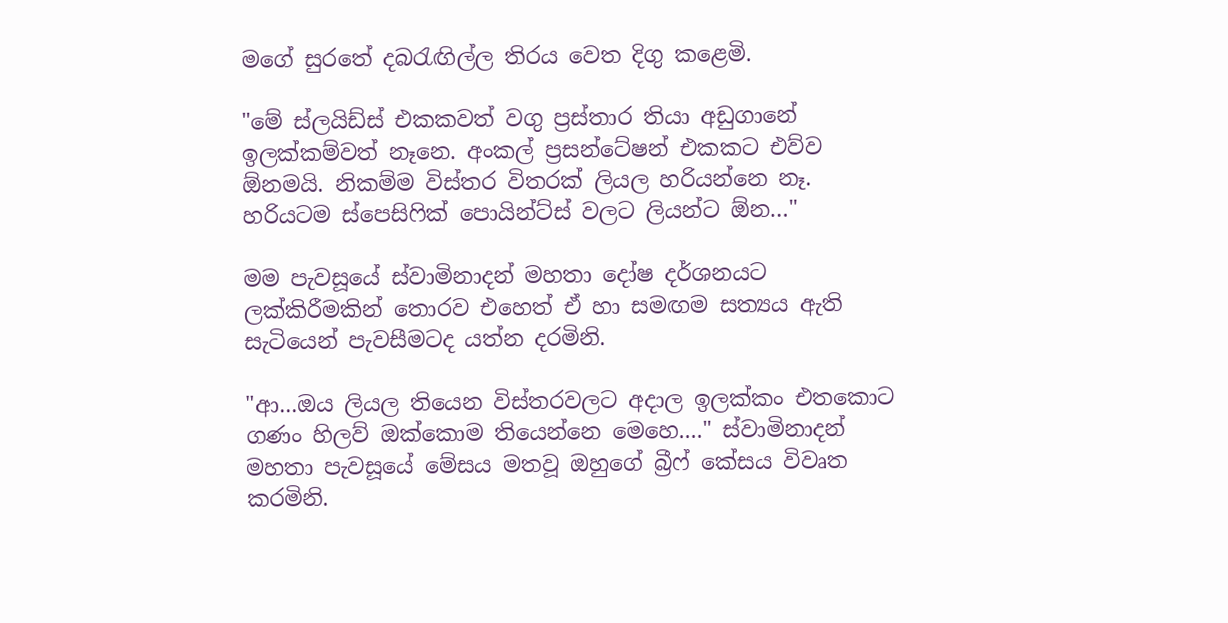මගේ සුරතේ දබරැඟිල්ල තිරය වෙත දිගු කළෙමි.

"මේ ස්ලයිඩ්ස් එකකවත් වගු ප්‍රස්තාර තියා අඩුගානේ ඉලක්කම්වත් නෑනෙ. අංකල් ප්‍රසන්ටේෂන් එකකට එව්ව ඕනමයි. නිකම්ම විස්තර විතරක් ලියල හරියන්නෙ නෑ. හරියටම ස්පෙසිෆික් පොයින්ට්ස් වලට ලියන්ට ඕන…"

මම පැවසූයේ ස්වාමිනාදන් මහතා දෝෂ දර්ශනයට ලක්කිරීමකින් තොරව එහෙත් ඒ හා සමඟම සත්‍යය ඇති සැටියෙන් පැවසීමටද යත්න දරමිනි.

"ආ...ඔය ලියල තියෙන විස්තරවලට අදාල ඉලක්කං එතකොට ගණං හිලව් ඔක්කොම තියෙන්නෙ මෙහෙ...." ස්වාමිනාදන් මහතා පැවසූයේ මේසය මතවූ ඔහුගේ බ්‍රීෆ් කේසය විවෘත කරමිනි.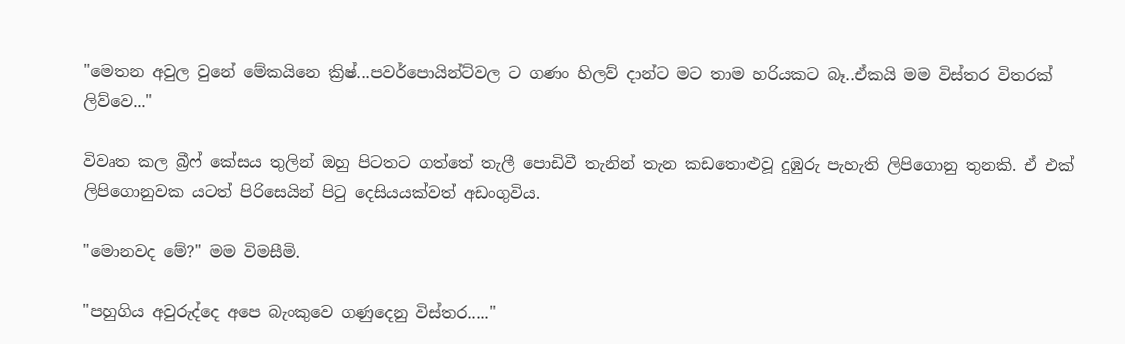"මෙතන අවුල වුනේ මේකයිනෙ ක්‍රිෂ්...පවර්පොයින්ට්වල ට ගණං හිලව් දාන්ට මට තාම හරියකට බෑ..ඒකයි මම විස්තර විතරක් ලිව්වෙ..."

විවෘත කල බ්‍රීෆ් කේසය තුලින් ඔහු පිටතට ගත්තේ තැලී පොඩිවී තැනින් තැන කඩතොළුවූ දුඹුරු පැහැති ලිපිගොනු තුනකි. ඒ එක් ලිපිගොනුවක යටත් පිරිසෙයින් පිටු දෙසියයක්වත් අඩංගුවිය.

"මොනවද මේ?" මම විමසීමි.

"පහුගිය අවුරුද්දෙ අපෙ බැංකුවෙ ගණුදෙනු විස්තර....."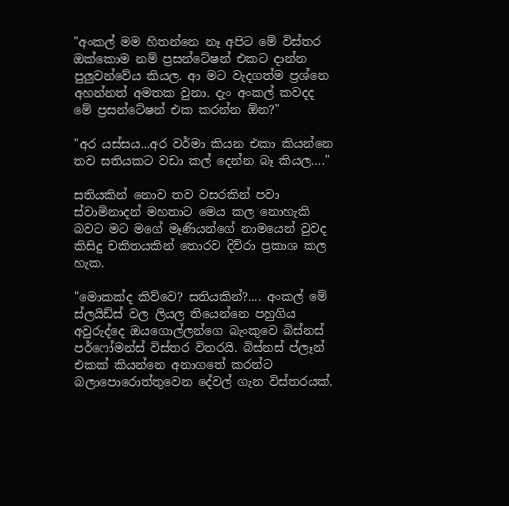"අංකල් මම හිතන්නෙ නෑ අපිට මේ විස්තර ඔක්කොම නම් ප්‍රසන්ටේෂන් එකට දාන්න පුලුවන්වේය කියල. ආ මට වැදගත්ම ප්‍රශ්නෙ අහන්නත් අමතක වුනා. දැං අංකල් කවදද මේ ප්‍රසන්ටේෂන් එක කරන්න ඕන?"

"අර යස්සය...අර වර්මා කියන එකා කියන්නෙ තව සතියකට වඩා කල් දෙන්න බෑ කියල…."

සතියකින් නොව තව වසරකින් පවා ස්වාමිනාදන් මහතාට මෙය කල නොහැකි බවට මට මගේ මෑණියන්ගේ නාමයෙන් වුවද කිසිදු චකිතයකින් තොරව දිව්රා ප්‍රකාශ කල හැක.

"මොකක්ද කිව්වෙ? සතියකින්?.... අංකල් මේ ස්ලයිඩ්ස් වල ලියල තියෙන්නෙ පහුගිය අවුරුද්දෙ ඔයගොල්ලන්ගෙ බැංකුවෙ බිස්නස් පර්ෆෝමන්ස් විස්තර විතරයි. බිස්නස් ප්ලෑන් එකක් කියන්නෙ අනාගතේ කරන්ට බලාපොරොත්තුවෙන දේවල් ගැන විස්තරයක්.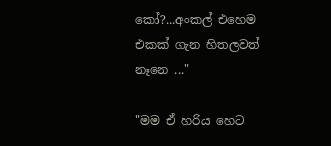කෝ?...අංකල් එහෙම එකක් ගැන හිතලවත් නෑනෙ ..."

"මම ඒ හරිය හෙට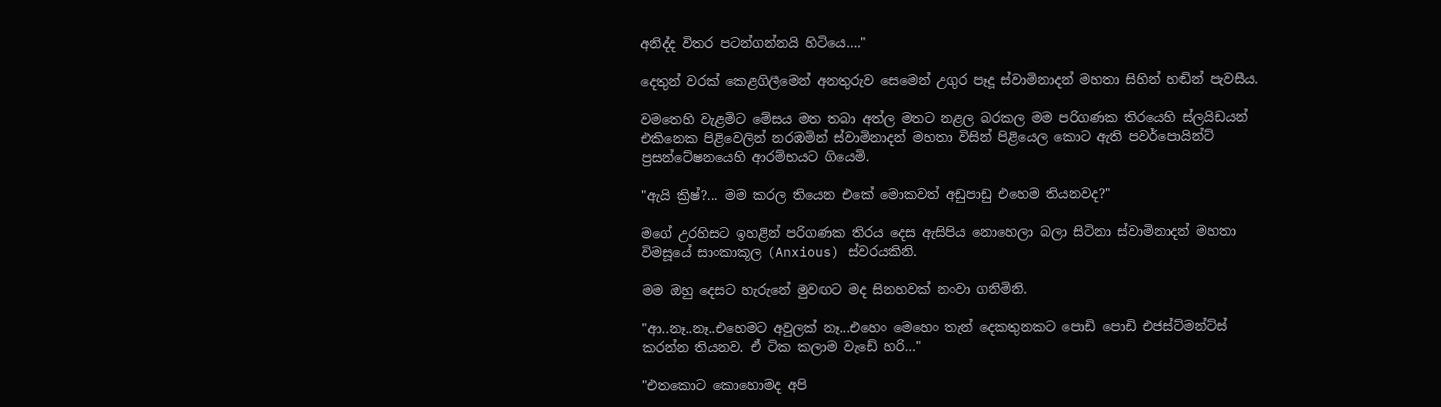අනිද්ද විතර පටන්ගන්නයි හිටියෙ…."

දෙතුන් වරක් කෙළගිලීමෙන් අනතුරුව සෙමෙන් උගුර පෑදූ ස්වාමිනාදන් මහතා සිහින් හඬින් පැවසීය.

වමතෙහි වැළමිට මේසය මත තබා අත්ල මතට නළල බරකල මම පරිගණක තිරයෙහි ස්ලයිඩයන් එකිනෙක පිළිවෙලින් නරඹමින් ස්වාමිනාදන් මහතා විසින් පිළියෙල කොට ඇති පවර්පොයින්ට් ප්‍රසන්ටේෂනයෙහි ආරම්භයට ගියෙමි.

"ඇයි ක්‍රිෂ්?... මම කරල තියෙන එකේ මොකවත් අඩුපාඩු එහෙම තියනවද?"

මගේ උරහිසට ඉහළින් පරිගණක තිරය දෙස ඇසිපිය නොහෙලා බලා සිටිනා ස්වාමිනාදන් මහතා විමසූයේ සාංකාකූල (Anxious) ස්වරයකිනි.

මම ඔහු දෙසට හැරුනේ මුවඟට මද සිනහවක් නංවා ගනිමිනි.

"ආ..නෑ..නෑ..එහෙමට අවුලක් නෑ...එහෙං මෙහෙං තැන් දෙකතුනකට පොඩි පොඩි එජස්ට්මන්ට්ස් කරන්න තියනව. ඒ ටික කලාම වැඩේ හරි…"

"එතකොට කොහොමද අපි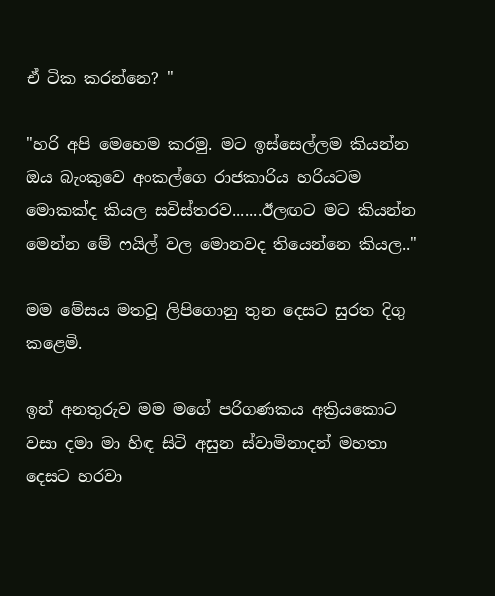ඒ ටික කරන්නෙ? "

"හරි අපි මෙහෙම කරමු. මට ඉස්සෙල්ලම කියන්න ඔය බැංකුවෙ අංකල්ගෙ රාජකාරිය හරියටම මොකක්ද කියල සවිස්තරව.......ඊලඟට මට කියන්න මෙන්න මේ ෆයිල් වල මොනවද තියෙන්නෙ කියල.."

මම මේසය මතවූ ලිපිගොනු තුන දෙසට සුරත දිගු කළෙමි.

ඉන් අනතුරුව මම මගේ පරිගණකය අක්‍රියකොට වසා දමා මා හිඳ සිටි අසුන ස්වාමිනාදන් මහතා දෙසට හරවා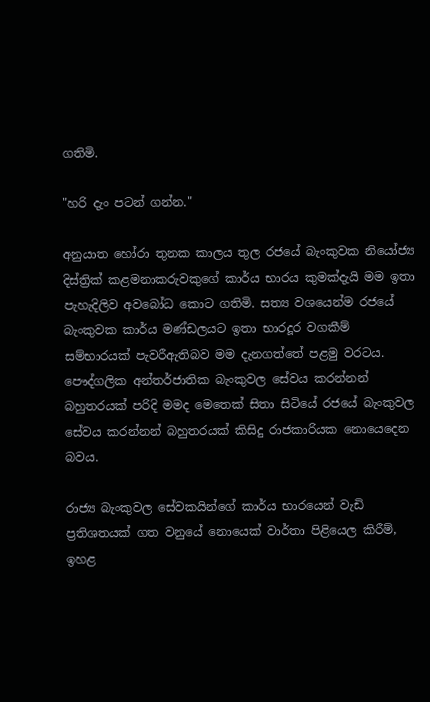ගතිමි.

"හරි දැං පටන් ගන්න."

අනුයාත හෝරා තුනක කාලය තුල රජයේ බැංකුවක නියෝජ්‍ය දිස්ත්‍රික් කළමනාකරුවකුගේ කාර්ය භාරය කුමක්දැයි මම ඉතා පැහැදිලිව අවබෝධ කොට ගතිමි. සත්‍ය වශයෙන්ම රජයේ බැංකුවක කාර්ය මණ්ඩලයට ඉතා භාරදූර වගකීම් සම්භාරයක් පැවරීඇතිබව මම දැනගත්තේ පළමු වරටය. පෞද්ගලික අන්තර්ජාතික බැංකුවල සේවය කරන්නන් බහුතරයක් පරිදි මමද මෙතෙක් සිතා සිටියේ රජයේ බැංකුවල සේවය කරන්නන් බහුතරයක් කිසිදු රාජකාරියක නොයෙදෙන බවය.

රාජ්‍ය බැංකුවල සේවකයින්ගේ කාර්ය භාරයෙන් වැඩි ප්‍රතිශතයක් ගත වනුයේ නොයෙක් වාර්තා පිළියෙල කිරීම්, ඉහළ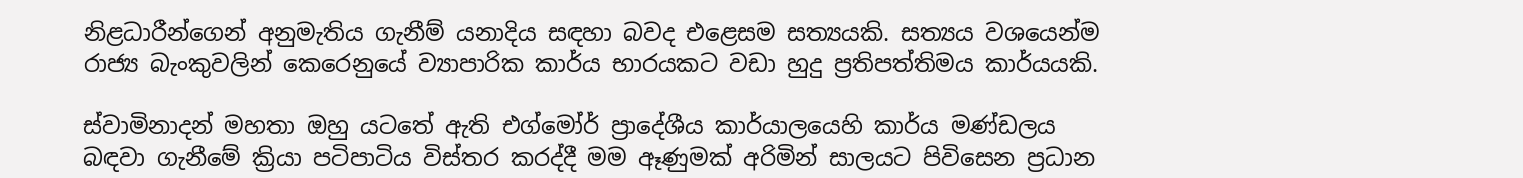නිළධාරීන්ගෙන් අනුමැතිය ගැනීම් යනාදිය සඳහා බවද එළෙසම සත්‍යයකි. සත්‍යය වශයෙන්ම රාජ්‍ය බැංකුවලින් කෙරෙනුයේ ව්‍යාපාරික කාර්ය භාරයකට වඩා හුදු ප්‍රතිපත්තිමය කාර්යයකි.

ස්වාමිනාදන් මහතා ඔහු යටතේ ඇති එග්මෝර් ප්‍රාදේශීය කාර්යාලයෙහි කාර්ය මණ්ඩලය බඳවා ගැනීමේ ක්‍රියා පටිපාටිය විස්තර කරද්දී මම ඈණුමක් අරිමින් සාලයට පිවිසෙන ප්‍රධාන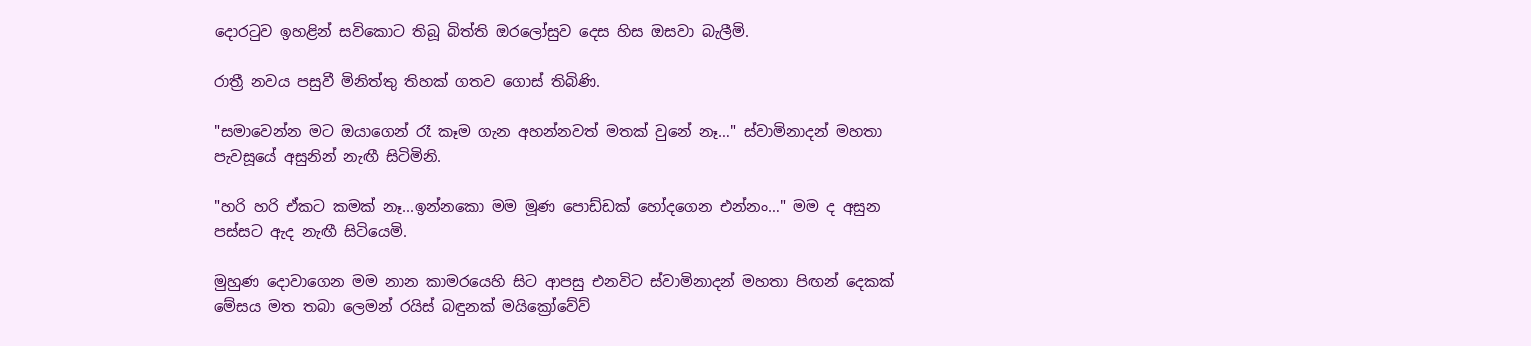දොරටුව ඉහළින් සවිකොට තිබූ බිත්ති ඔරලෝසුව දෙස හිස ඔසවා බැලීමි.

රාත්‍රී නවය පසුවී මිනිත්තු තිහක් ගතව ගොස් තිබිණි.

"සමාවෙන්න මට ඔයාගෙන් රෑ කෑම ගැන අහන්නවත් මතක් වුනේ නෑ…" ස්වාමිනාදන් මහතා පැවසූයේ අසුනින් නැඟී සිටිමිනි.

"හරි හරි ඒකට කමක් නෑ...ඉන්නකො මම මූණ පොඩ්ඩක් හෝදගෙන එන්නං…" මම ද අසුන පස්සට ඇද නැඟී සිටියෙමි.

මුහුණ දොවාගෙන මම නාන කාමරයෙහි සිට ආපසු එනවිට ස්වාමිනාදන් මහතා පිඟන් දෙකක් මේසය මත තබා ලෙමන් රයිස් බඳුනක් මයික්‍රෝවේව්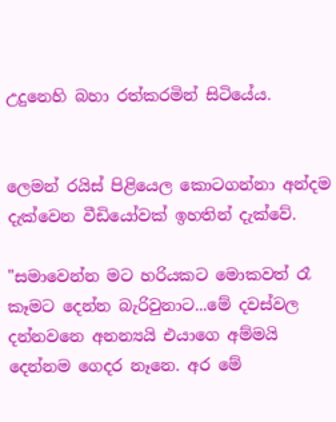උදුනෙහි බහා රත්කරමින් සිටියේය.


ලෙමන් රයිස් පිළියෙල කොටගන්නා අන්දම
දැක්වෙන වීඩියෝවක් ඉහතින් දැක්වේ.

"සමාවෙන්න මට හරියකට මොකවත් රෑ කෑමට දෙන්න බැරිවුනාට...මේ දවස්වල දන්නවනෙ අනන්‍යයි එයාගෙ අම්මයි දෙන්නම ගෙදර නෑනෙ. අර මේ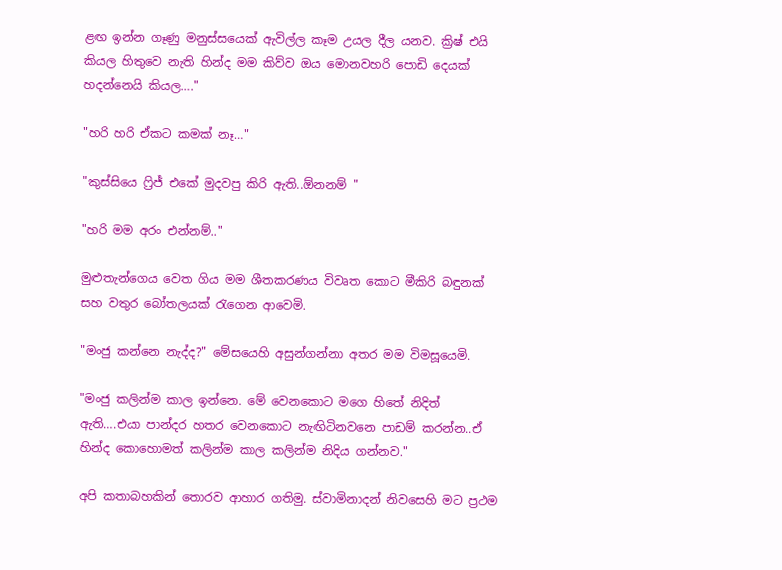ළඟ ඉන්න ගෑණු මනුස්සයෙක් ඇවිල්ල කෑම උයල දීල යනව. ක්‍රිෂ් එයි කියල හිතුවෙ නැති හින්ද මම කිව්ව ඔය මොනවහරි පොඩි දෙයක් හදන්නෙයි කියල…."

"හරි හරි ඒකට කමක් නෑ…"

"කුස්සියෙ ෆ්‍රිජ් එකේ මුදවපු කිරි ඇති..ඕනනම් "

"හරි මම අරං එන්නම්.."

මුළුතැන්ගෙය වෙත ගිය මම ශීතකරණය විවෘත කොට මීකිරි බඳුනක් සහ වතුර බෝතලයක් රැගෙන ආවෙමි.

"මංජු කන්නෙ නැද්ද?" මේසයෙහි අසුන්ගන්නා අතර මම විමසූයෙමි.

"මංජු කලින්ම කාල ඉන්නෙ. මේ වෙනකොට මගෙ හිතේ නිදිත් ඇති….එයා පාන්දර හතර වෙනකොට නැඟිටිනවනෙ පාඩම් කරන්න..ඒ හින්ද කොහොමත් කලින්ම කාල කලින්ම නිදිය ගන්නව."

අපි කතාබහකින් තොරව ආහාර ගතිමු. ස්වාමිනාදන් නිවසෙහි මට ප්‍රථම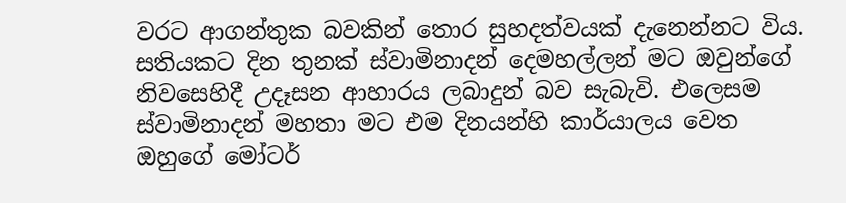වරට ආගන්තුක බවකින් තොර සුහදත්වයක් දැනෙන්නට විය. සතියකට දින තුනක් ස්වාමිනාදන් දෙමහල්ලන් මට ඔවුන්ගේ නිවසෙහිදී උදෑසන ආහාරය ලබාදුන් බව සැබැවි. එලෙසම ස්වාමිනාදන් මහතා මට එම දිනයන්හි කාර්යාලය වෙත ඔහුගේ මෝටර්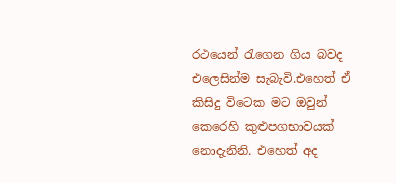රථයෙන් රැගෙන ගිය බවද එලෙසින්ම සැබැවි.එහෙත් ඒ කිසිදු විටෙක මට ඔවුන් කෙරෙහි කුළුපගභාවයක් නොදැනිනි. එහෙත් අද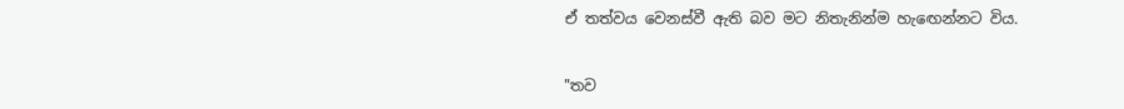ඒ තත්වය වෙනස්වී ඇති බව මට නිතැනින්ම හැඟෙන්නට විය.

"තව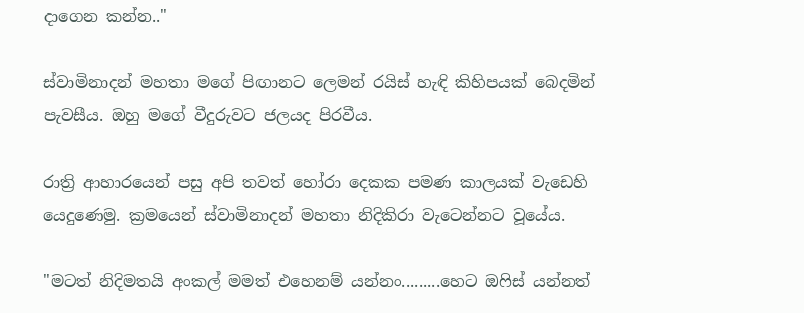දාගෙන කන්න.."

ස්වාමිනාදන් මහතා මගේ පිඟානට ලෙමන් රයිස් හැඳි කිහිපයක් බෙදමින් පැවසීය. ඔහු මගේ වීදුරුවට ජලයද පිරවීය.

රාත්‍රි ආහාරයෙන් පසු අපි තවත් හෝරා දෙකක පමණ කාලයක් වැඩෙහි යෙදුණෙමු. ක්‍රමයෙන් ස්වාමිනාදන් මහතා නිදිකිරා වැටෙන්නට වූයේය.

"මටත් නිදිමතයි අංකල් මමත් එහෙනම් යන්නං.........හෙට ඔෆිස් යන්නත්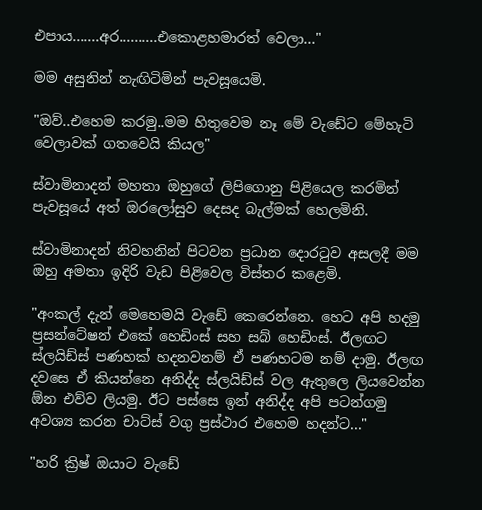එපාය.......අර..........එකොළහමාරත් වෙලා…"

මම අසුනින් නැඟිටිමින් පැවසූයෙමි.

"ඔව්..එහෙම කරමු..මම හිතුවෙම නෑ මේ වැඩේට මේහැටි වෙලාවක් ගතවෙයි කියල"

ස්වාමිනාදන් මහතා ඔහුගේ ලිපිගොනු පිළියෙල කරමින් පැවසූයේ අත් ඔරලෝසුව දෙසද බැල්මක් හෙලමිනි.

ස්වාමිනාදන් නිවහනින් පිටවන ප්‍රධාන දොරටුව අසලදී මම ඔහු අමතා ඉදිරි වැඩ පිළිවෙල විස්තර කළෙමි.

"අංකල් දැන් මෙහෙමයි වැඩේ කෙරෙන්නෙ. හෙට අපි හදමු ප්‍රසන්ටේෂන් එකේ හෙඩිංස් සහ සබ් හෙඩිංස්. ඊලඟට ස්ලයිඩ්ස් පණහක් හදනවනම් ඒ පණහටම නම් දාමු. ඊලඟ දවසෙ ඒ කියන්නෙ අනිද්ද ස්ලයිඩ්ස් වල ඇතුලෙ ලියවෙන්න ඕන එව්ව ලියමු. ඊට පස්සෙ ඉන් අනිද්ද අපි පටන්ගමු අවශ්‍ය කරන චාට්ස් වගු ප්‍රස්ථාර එහෙම හදන්ට..."

"හරි ක්‍රිෂ් ඔයාට වැඩේ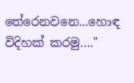තේරෙනවනෙ...හොඳ විදිහක් කරමු…."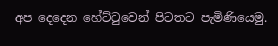අප දෙදෙන හේට්ටුවෙන් පිටතට පැමිණියෙමු.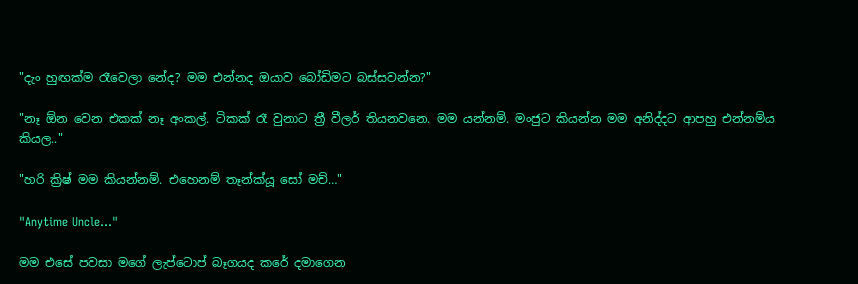"දැං හුඟක්ම රෑවෙලා නේද? මම එන්නද ඔයාව බෝඩිමට බස්සවන්න?"

"නෑ ඕන වෙන එකක් නෑ අංකල්. ටිකක් රෑ වුනාට ත්‍රී වීලර් තියනවනෙ. මම යන්නම්. මංජුට කියන්න මම අනිද්දට ආපහු එන්නම්ය කියල.."

"හරි ක්‍රිෂ් මම කියන්නම්. එහෙනම් තෑන්ක්යූ සෝ මච්…"

"Anytime Uncle…"

මම එසේ පවසා මගේ ලැප්ටොප් බෑගයද කරේ දමාගෙන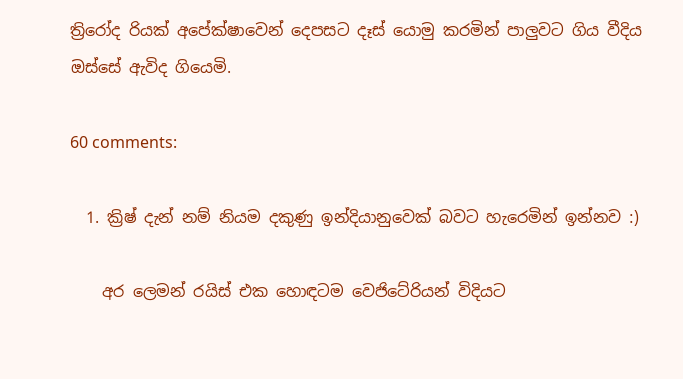ත්‍රිරෝද රියක් අපේක්ෂාවෙන් දෙපසට දෑස් යොමු කරමින් පාලුවට ගිය වීදිය ඔස්සේ ඇවිද ගියෙමි.

60 comments:

  1. ක්‍රිෂ් දැන් නම් නියම දකුණු ඉන්දියානුවෙක් බවට හැරෙමින් ඉන්නව :)

    අර ලෙමන් රයිස් එක හොඳටම වෙජිටේරියන් විදියට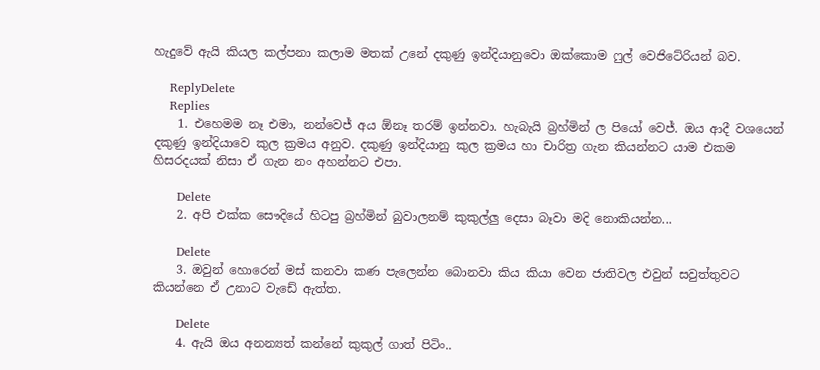හැදුවේ ඇයි කියල කල්පනා කලාම මතක් උනේ දකුණු ඉන්දියානුවො ඔක්කොම ෆුල් වෙජිටේරියන් බව.

    ReplyDelete
    Replies
    1. එහෙමම නෑ එමා, නන්වෙජ් අය ඕනෑ තරම් ඉන්නවා. හැබැයි බ්‍රහ්මින් ල පියෝ වෙජ්. ඔය ආදී වශයෙන් දකුණු ඉන්දියාවෙ කුල ක්‍රමය අනුව. දකුණු ඉන්දියානු කුල ක්‍රමය හා චාරිත්‍ර ගැන කියන්නට යාම එකම හිසරදයක් නිසා ඒ ගැන නං අහන්නට එපා.

      Delete
    2. අපි එක්ක සෞදියේ හිටපු බ්‍රහ්මින් බුවාලනම් කුකුල්ලු දෙසා බෑවා මදි නොකියන්න...

      Delete
    3. ඔවුන් හොරෙන් මස් කනවා කණ පැලෙන්න බොනවා කිය කියා වෙන ජාතිවල එවුන් සවුත්තුවට කියන්නෙ ඒ උනාට වැඩේ ඇත්ත.

      Delete
    4. ඇයි ඔය අනන්‍යත් කන්නේ කුකුල් ගාත් පිටිං..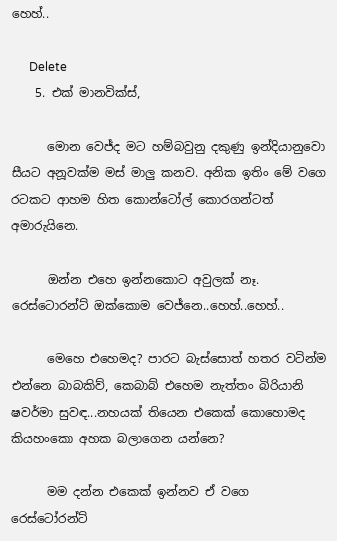හෙහ්..

      Delete
    5. එක් මානවික්ස්,

      මොන වෙජ්ද මට හම්බවුනු දකුණු ඉන්දියානුවො සීයට අනූවක්ම මස් මාලු කනව. අනික ඉතිං මේ වගෙ රටකට ආහම හිත කොන්ටෝල් කොරගන්ටත් අමාරුයිනෙ.

      ඔන්න එහෙ ඉන්නකොට අවුලක් නෑ. රෙස්ටොරන්ට් ඔක්කොම වෙජ්නෙ..හෙහ්..හෙහ්..

      මෙහෙ එහෙමද? පාරට බැස්සොත් හතර වටින්ම එන්නෙ බාබකිව්, කෙබාබ් එහෙම නැත්තං බිරියානි ෂවර්මා සුවඳ...නහයක් තියෙන එකෙක් කොහොමද කියහංකො අහක බලාගෙන යන්නෙ?

      මම දන්න එකෙක් ඉන්නව ඒ වගෙ රෙස්ටෝරන්ට්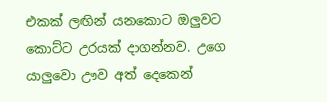එකක් ලඟින් යනකොට ඔලුවට කොට්ට උරයක් දාගන්නව. උගෙ යාලුවො ඌව අත් දෙකෙන්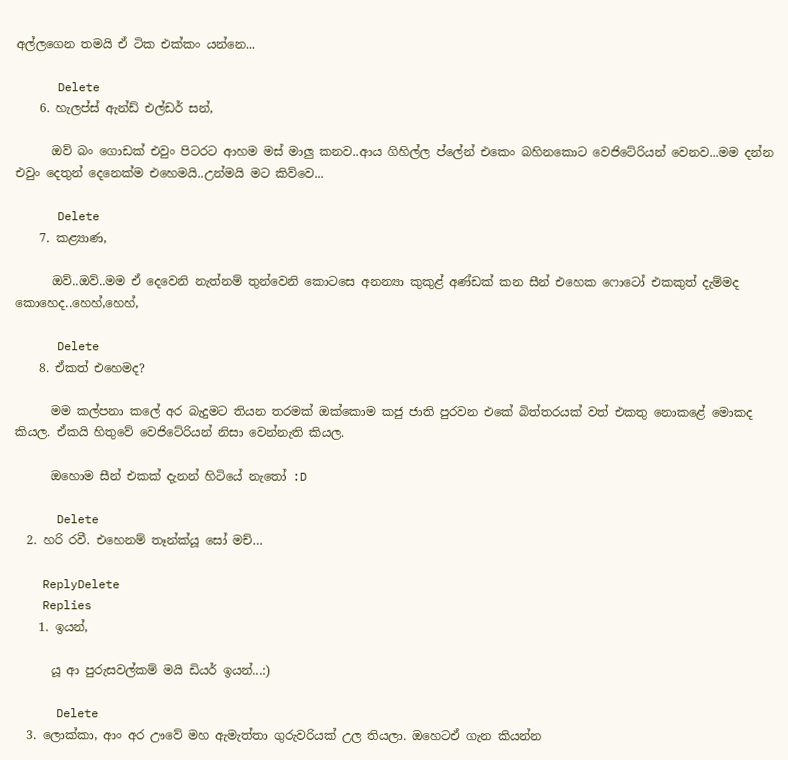අල්ලගෙන තමයි ඒ ටික එක්කං යන්නෙ...

      Delete
    6. හැලප්ස් ඇන්ඩ් එල්ඩර් සන්,

      ඔව් බං ගොඩක් එවුං පිටරට ආහම මස් මාලු කනව..ආය ගිහිල්ල ප්ලේන් එකෙං බහිනකොට වෙජිටේරියන් වෙනව...මම දන්න එවුං දෙතුන් දෙනෙක්ම එහෙමයි..උන්මයි මට කිව්වෙ...

      Delete
    7. කළ්‍යාණ,

      ඔව්..ඔව්..මම ඒ දෙවෙනි නැත්නම් තුන්වෙනි කොටසෙ අනන්‍යා කුකුළ් අණ්ඩක් කන සීන් එහෙක ෆොටෝ එකකුත් දැම්මද කොහෙද..හෙහ්,හෙහ්,

      Delete
    8. ඒකත් එහෙමද?

      මම කල්පනා කලේ අර බැදුමට තියන තරමක් ඔක්කොම කජු ජාති පුරවන එකේ බිත්තරයක් වත් එකතු නොකළේ මොකද කියල. ඒකයි හිතුවේ වෙජිටේරියන් නිසා වෙන්නැති කියල.

      ඔහොම සීන් එකක් දැනන් හිටියේ නැතෝ :D

      Delete
  2. හරි රවී. එහෙනම් තෑන්ක්යූ සෝ මච්…

    ReplyDelete
    Replies
    1. ඉයන්,

      යූ ආ පුරුසවල්කම් මයි ඩියර් ඉයන්...:)

      Delete
  3. ලොක්කා, ආං අර ඌවේ මහ ඇමැත්තා ගුරුවරියක් උල තියලා. ඔහෙටඒ ගැන කියන්න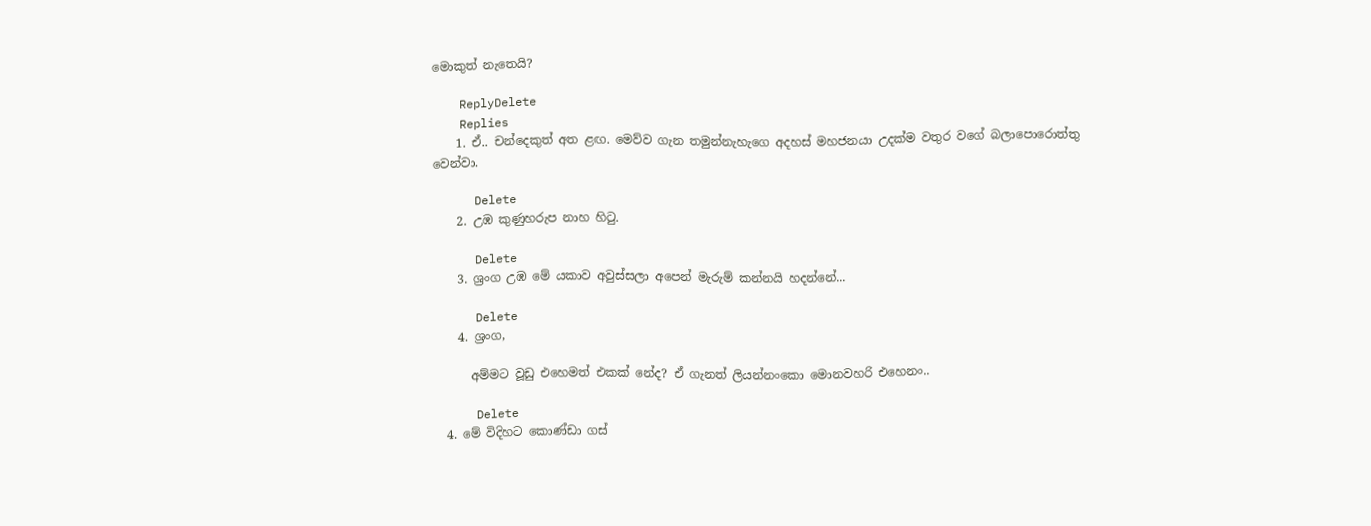මොකුත් නැතෙයි?

    ReplyDelete
    Replies
    1. ඒ.. චන්දෙකුත් අත ළඟ. මෙව්ව ගැන තමුන්නැහැගෙ අදහස් මහජනයා උදක්ම වතුර වගේ බලාපොරොත්තු වෙන්වා.

      Delete
    2. උඹ කුණුහරුප නාහ හිටු.

      Delete
    3. ශ්‍රංග උඹ මේ යකාව අවුස්සලා අපෙන් මැරුම් කන්නයි හදන්නේ...

      Delete
    4. ශ්‍රංග,

      අම්මට වූඩු එහෙමත් එකක් නේද? ඒ ගැනත් ලියන්නංකො මොනවහරි එහෙනං..

      Delete
  4. මේ විදිහට කොණ්ඩා ගස්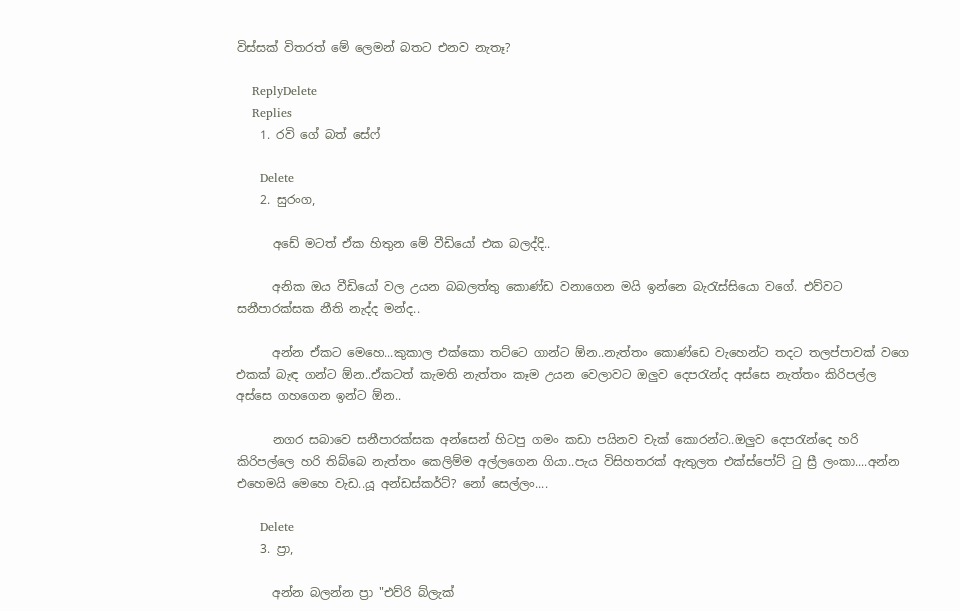විස්සක් විතරත් මේ ලෙමන් බතට එනව නැතෑ?

    ReplyDelete
    Replies
    1. රවි ගේ බත් සේෆ්

      Delete
    2. සුරංග,

      අඩේ මටත් ඒක හිතුන මේ වීඩියෝ එක බලද්දි..

      අනික ඔය වීඩියෝ වල උයන බබලත්තු කොණ්ඩ වනාගෙන මයි ඉන්නෙ බැරැස්සියො වගේ. එව්වට සනීපාරක්සක නීති නැද්ද මන්ද..

      අන්න ඒකට මෙහෙ...කුකාල එක්කො තට්ටෙ ගාන්ට ඕන..නැත්තං කොණ්ඩෙ වැහෙන්ට තදට තලප්පාවක් වගෙ එකක් බැඳ ගන්ට ඕන..ඒකටත් කැමති නැත්තං කෑම උයන වෙලාවට ඔලුව දෙපරැන්ද අස්සෙ නැත්තං කිරිපල්ල අස්සෙ ගහගෙන ඉන්ට ඕන..

      නගර සබාවෙ සනීපාරක්සක අන්සෙන් හිටපු ගමං කඩා පයිනව චැක් කොරන්ට..ඔලුව දෙපරැන්දෙ හරි කිරිපල්ලෙ හරි තිබ්බෙ නැත්තං කෙලිම්ම අල්ලගෙන ගියා..පැය විසිහතරක් ඇතුලත එක්ස්පෝට් ටු ස්‍රී ලංකා....අන්න එහෙමයි මෙහෙ වැඩ..යූ අන්ඩස්කර්ට්? නෝ සෙල්ලං....

      Delete
    3. ප්‍රා,

      අන්න බලන්න ප්‍රා "එව්රි බ්ලැක්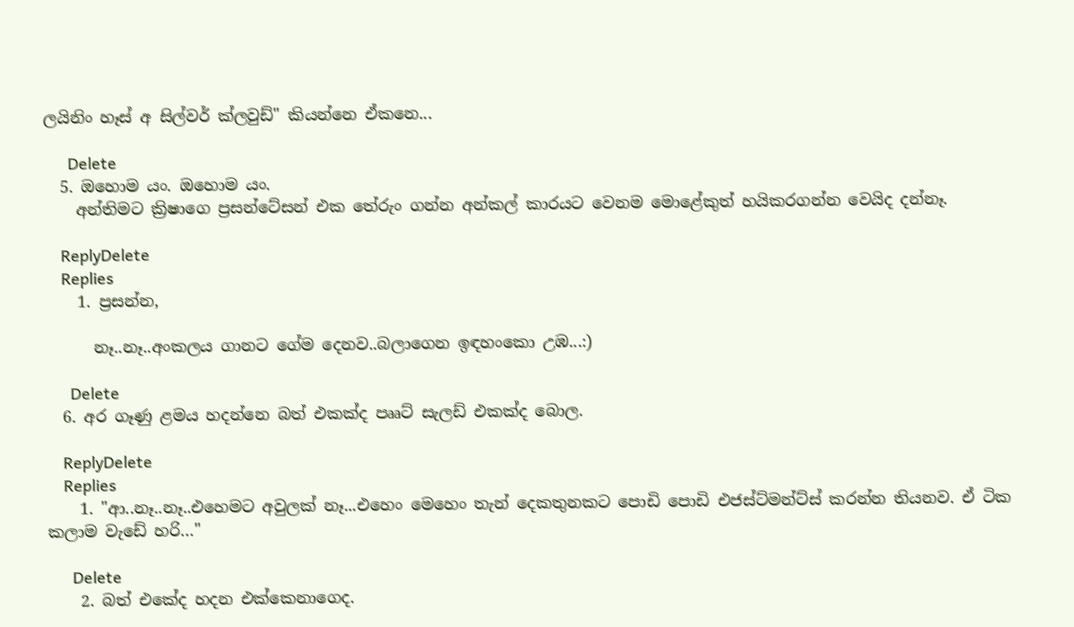ලයිනිං හෑස් අ සිල්වර් ක්ලවුඩ්" කියන්නෙ ඒකනෙ...

      Delete
  5. ඔහොම යං. ඔහොම යං.
    අන්තිමට ක්‍රිෂාගෙ ප්‍රසන්ටේසන් එක තේරුං ගන්න අන්කල් කාරයට වෙනම මොළේකුත් හයිකරගන්න වෙයිද දන්නෑ.

    ReplyDelete
    Replies
    1. ප්‍රසන්න,

      නෑ..නෑ..අංකලය ගානට ගේම දෙනව..බලාගෙන ඉඳහංකො උඹ...:)

      Delete
  6. අර ගෑණු ළමය හදන්නෙ බත් එකක්ද පෲට් සැලඩ් එකක්ද ‍බොල.

    ReplyDelete
    Replies
    1. "ආ..නෑ..නෑ..එහෙමට අවුලක් නෑ...එහෙං මෙහෙං තැන් දෙකතුනකට පොඩි පොඩි එජස්ට්මන්ට්ස් කරන්න තියනව. ඒ ටික කලාම වැඩේ හරි…"

      Delete
    2. බත් එකේද හදන එක්කෙනාගෙද.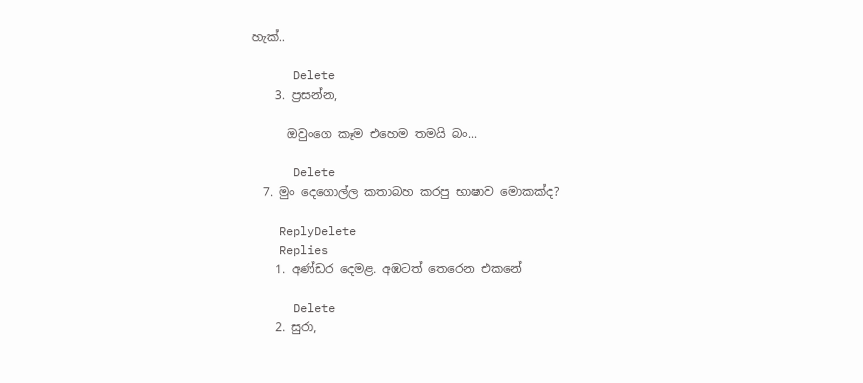හැක්..

      Delete
    3. ප්‍රසන්න,

      ඔවුංගෙ කෑම එහෙම තමයි බං...

      Delete
  7. මුං දෙගොල්ල කතාබහ කරපු භාෂාව මොකක්ද?

    ReplyDelete
    Replies
    1. අණ්ඩර දෙමළ. අඹටත් තෙරෙන එකනේ

      Delete
    2. සුරා,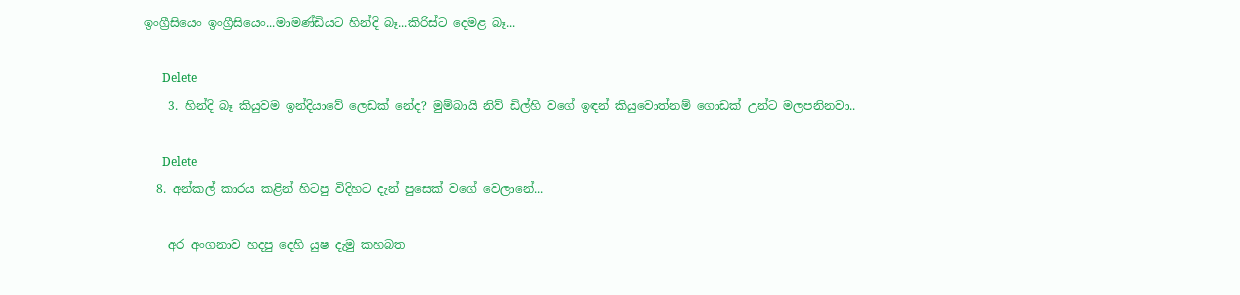ඉංග්‍රීසියෙං ඉංග්‍රීසියෙං...මාමණ්ඩියට හින්දි බෑ...කිරිස්ට දෙමළ බෑ...

      Delete
    3. හින්දි බෑ කියුවම ඉන්දියාවේ ලෙඩක් නේද? මුම්බායි නිව් ඩිල්හි වගේ ඉඳන් කියුවොත්නම් ගොඩක් උන්ට මලපනිනවා..

      Delete
  8. අන්කල් කාරය කළින් හිටපු විදිහට දැන් පුසෙක් වගේ වෙලානේ...

    අර අංගනාව හදපු දෙහි යුෂ දැමු කහබත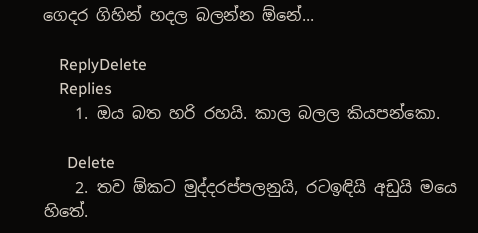ගෙදර ගිහින් හදල බලන්න ඕනේ...

    ReplyDelete
    Replies
    1. ඔය බත හරි රහයි. කාල බලල කියපන්කො.

      Delete
    2. තව ඕකට මුද්දරප්පලනුයි, රටඉඳියි අඩුයි මයෙ හිතේ.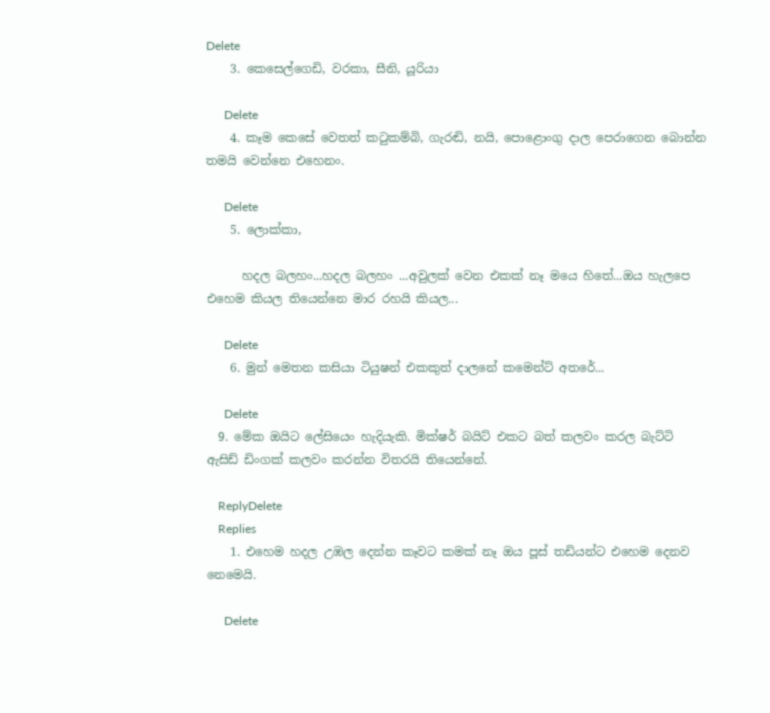Delete
    3. කෙසෙල්ගෙඩි, වරකා, සීනි, යූරියා

      Delete
    4. කෑම කෙසේ වෙතත් කටුකම්බි, ගැරඬි, නයි, පොළොංගු දාල පෙරාගෙන බොන්න තමයි වෙන්නෙ එහෙනං.

      Delete
    5. ලොක්කා,

      හදල බලහං...හදල බලහං ...අවුලක් වෙන එකක් නෑ මයෙ හිතේ...ඔය හැලපෙ එහෙම කියල තියෙන්නෙ මාර රහයි කියල...

      Delete
    6. මුන් මෙතන කසියා ටියුෂන් එකකුත් දාලනේ කමෙන්ට් අතරේ...

      Delete
  9. මේක ඔයිට ලේසියෙං හැදියැකි. මික්ෂර් බයිට් එකට බත් කලවං කරල බැට්ටි ඇසිඩ් ඩිංගක් කලවං කරන්න විතරයි තියෙන්නේ.

    ReplyDelete
    Replies
    1. එහෙම හදල උඹල දෙන්න කෑවට කමක් නෑ ඔය පූස් තඩියන්ට එහෙම දෙනව නෙමෙයි.

      Delete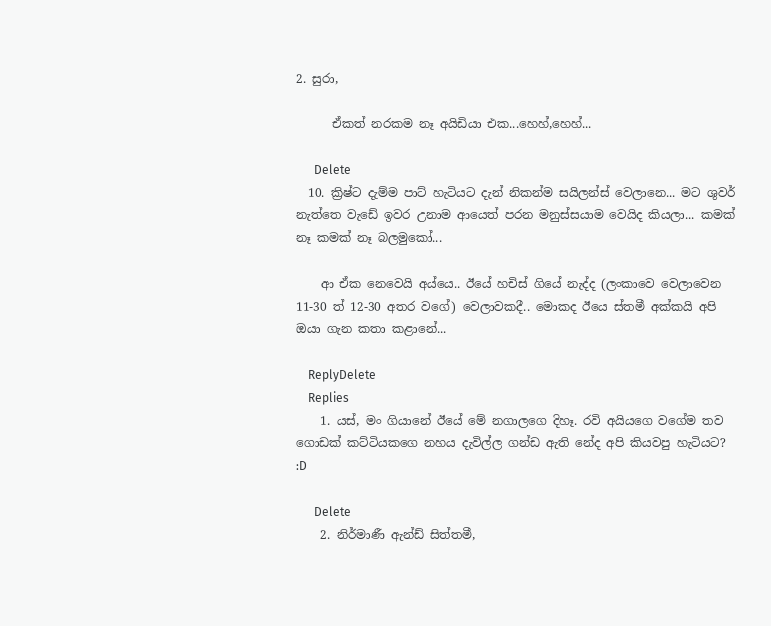2. සුරා,

      ඒකත් නරකම නෑ අයිඩියා එක...හෙහ්,හෙහ්...

      Delete
  10. ක්‍රිෂ්ට දැම්ම පාට් හැටියට දැන් නිකන්ම සයිලන්ස් වෙලානෙ... මට ශුවර් නැත්තෙ වැඩේ ඉවර උනාම ආයෙත් පරන මනුස්සයාම වෙයිද කියලා... කමක් නෑ කමක් නෑ බලමුකෝ...

    ආ ඒක නෙවෙයි අය්යෙ.. ඊයේ හචිස් ගියේ නැද්ද (ලංකාවෙ වෙලාවෙන 11-30 ත් 12-30 අතර වගේ) වෙලාවකදී.. මොකද ඊයෙ ස්තමී අක්කයි අපි ඔයා ගැන කතා කළානේ...

    ReplyDelete
    Replies
    1. යස්, මං ගියානේ ඊයේ මේ නගාලගෙ දිහෑ. රවි අයියගෙ වගේම තව ගොඩක් කට්ටියකගෙ නහය දැවිල්ල ගන්ඩ ඇති නේද අපි කියවපු හැටියට? :D

      Delete
    2. නිර්මාණී ඇන්ඩ් සිත්තමී,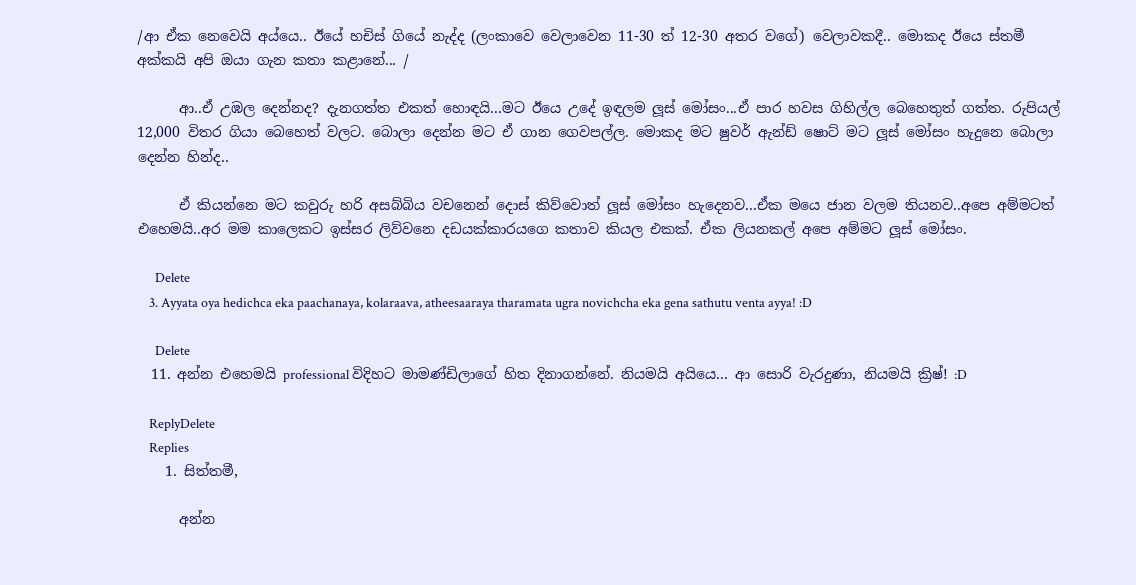/ආ ඒක නෙවෙයි අය්යෙ.. ඊයේ හචිස් ගියේ නැද්ද (ලංකාවෙ වෙලාවෙන 11-30 ත් 12-30 අතර වගේ) වෙලාවකදී.. මොකද ඊයෙ ස්තමී අක්කයි අපි ඔයා ගැන කතා කළානේ... /

      ආ..ඒ උඹල දෙන්නද? දැනගත්ත එකත් හොඳයි...මට ඊයෙ උදේ ඉඳලම ලූස් මෝසං...ඒ පාර හවස ගිහිල්ල බෙහෙතුත් ගත්ත. රුපියල් 12,000 විතර ගියා බෙහෙත් වලට. බොලා දෙන්න මට ඒ ගාන ගෙවපල්ල. මොකද මට ෂුවර් ඇන්ඩ් ෂොට් මට ලූස් මෝසං හැදුනෙ බොලා දෙන්න හින්ද..

      ඒ කියන්නෙ මට කවුරු හරි අසබ්බිය වචනෙන් දොස් කිව්වොත් ලූස් මෝසං හැදෙනව...ඒක මයෙ ජාන වලම තියනව..අපෙ අම්මටත් එහෙමයි..අර මම කාලෙකට ඉස්සර ලිව්වනෙ දඩයක්කාරයගෙ කතාව කියල එකක්. ඒක ලියනකල් අපෙ අම්මට ලූස් මෝසං.

      Delete
    3. Ayyata oya hedichca eka paachanaya, kolaraava, atheesaaraya tharamata ugra novichcha eka gena sathutu venta ayya! :D

      Delete
  11. අන්න එහෙමයි professional විදිහට මාමණ්ඩිලාගේ හිත දිනාගන්නේ. නියමයි අයියෙ... ආ සොරි වැරදුණා, නියමයි ක්‍රිෂ්! :D

    ReplyDelete
    Replies
    1. සිත්තමී,

      අන්න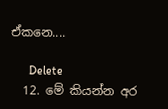ඒකනෙ....

      Delete
  12. මේ කියන්න අර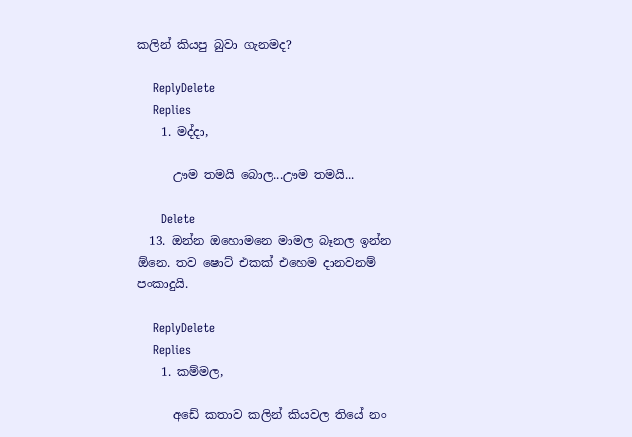කලින් කියපු බුවා ගැනමද?

    ReplyDelete
    Replies
    1. මද්දා,

      ඌම තමයි බොල...ඌම තමයි...

      Delete
  13. ඔන්න ඔහොමනෙ මාමල බෑනල ඉන්න ඕනෙ. තව ෂොට් එකක් එහෙම දානවනම් පංකාදුයි.

    ReplyDelete
    Replies
    1. කම්මල,

      අඩේ කතාව කලින් කියවල තියේ නං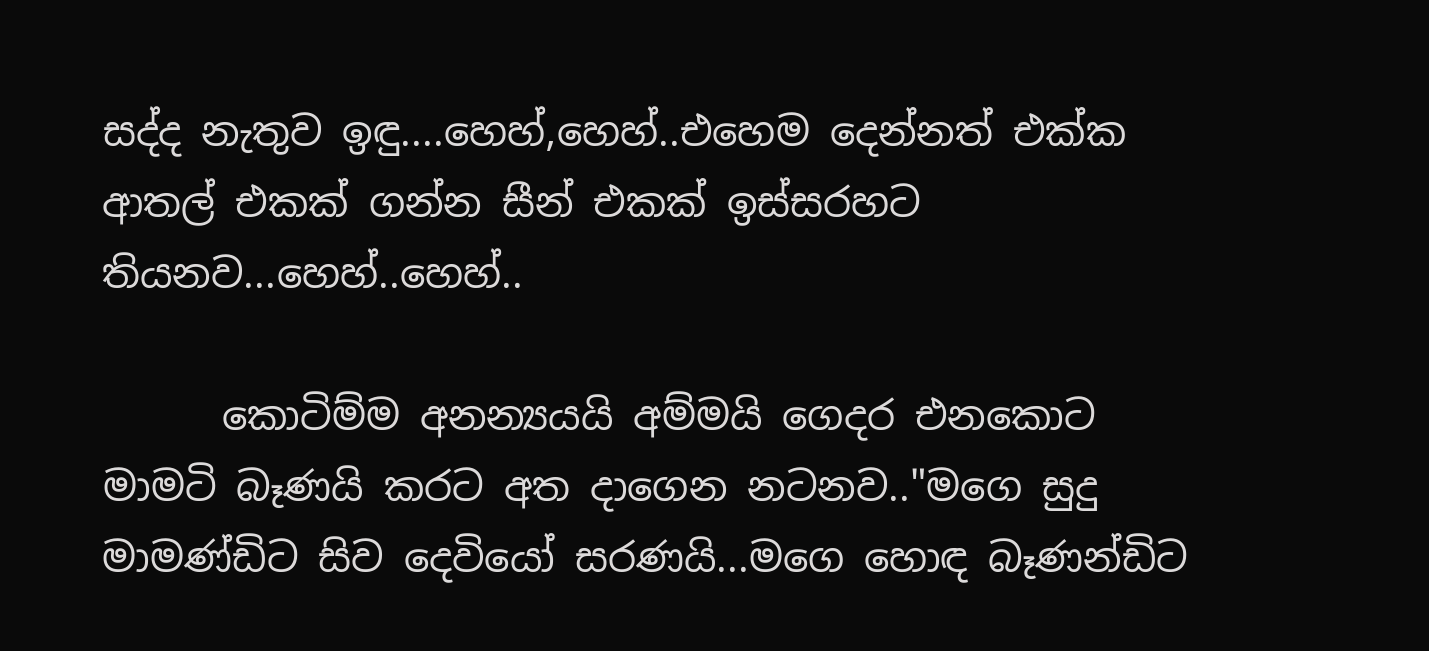සද්ද නැතුව ඉඳු....හෙහ්,හෙහ්..එහෙම දෙන්නත් එක්ක ආතල් එකක් ගන්න සීන් එකක් ඉස්සරහට තියනව...හෙහ්..හෙහ්..

      කොටිම්ම අනන්‍යයයි අම්මයි ගෙදර එනකොට මාමටි බෑණයි කරට අත දාගෙන නටනව.."මගෙ සුදු මාමණ්ඩිට සිව දෙවියෝ සරණයි...මගෙ හොඳ බෑණන්ඩිට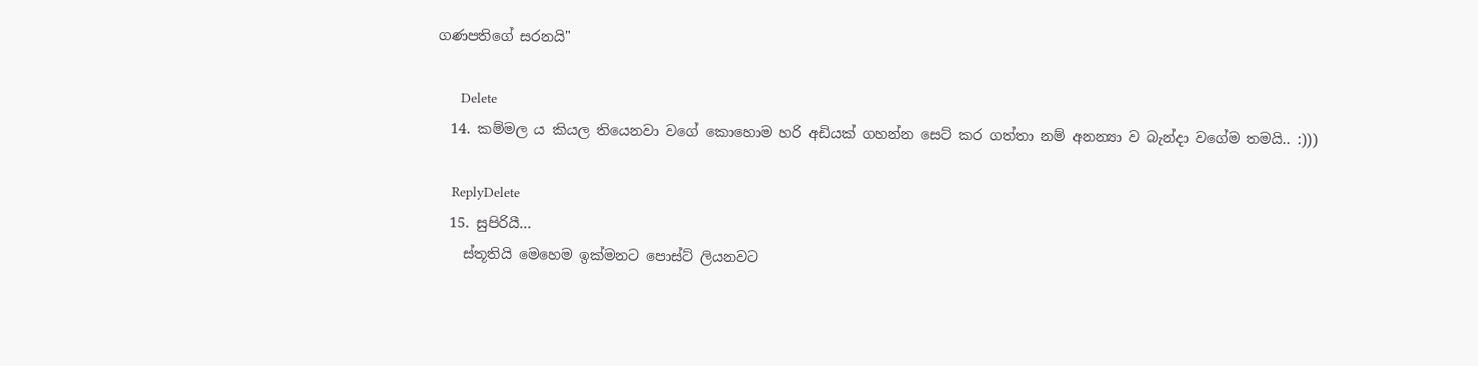ගණපතිගේ සරනයි"

      Delete
  14. කම්මල ය කියල තියෙනවා වගේ කොහොම හරි අඩියක් ගහන්න සෙට් කර ගත්තා නම් අනන්‍යා ව බැන්දා වගේම තමයි.. :)))

    ReplyDelete
  15. සුපිරියී...
    ස්තූතියි මෙහෙම ඉක්මනට පොස්ට් ලියනවට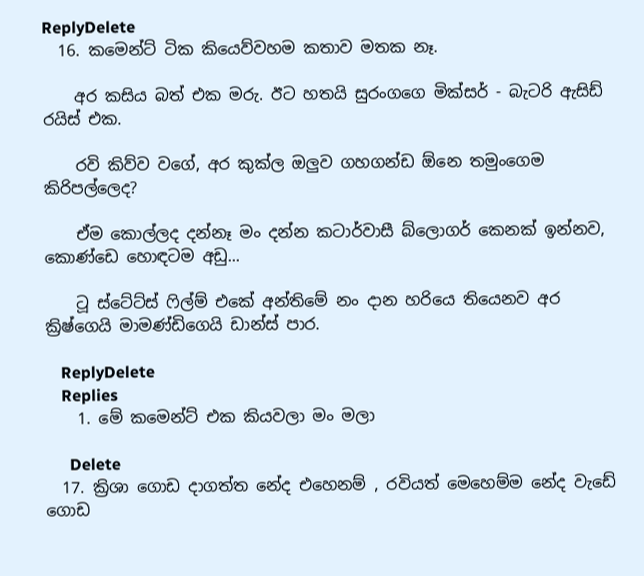ReplyDelete
  16. කමෙන්ට් ටික කියෙව්වහම කතාව මතක නෑ.

    අර කසිය බත් එක මරු. ඊට හතයි සුරංගගෙ මික්සර් - බැටරි ඇසිඩ් රයිස් එක.

    රවි කිව්ව වගේ, අර කුක්ල ඔලුව ගහගන්ඩ ඕනෙ තමුංගෙම කිරිපල්ලෙද?

    ඒම කොල්ලද දන්නෑ මං දන්න කටාර්වාසී බ්ලොගර් කෙනක් ඉන්නව, කොණ්ඩෙ හොඳටම අඩු...

    ටූ ස්ටේට්ස් ෆිල්ම් එකේ අන්තිමේ නං දාන හරියෙ තියෙනව අර ක්‍රිෂ්ගෙයි මාමණ්ඩිගෙයි ඩාන්ස් පාර.

    ReplyDelete
    Replies
    1. මේ කමෙන්ට් එක කියවලා මං මලා

      Delete
  17. ක්‍රිශා ගොඩ දාගත්ත නේද එහෙනම් , රවියත් මෙහෙම්ම නේද වැඩේ ගොඩ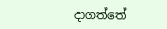දාගත්තේ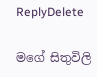ReplyDelete

මගේ සිතුවිලි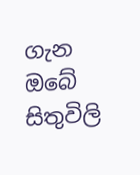ගැන ඔබේ සිතුවිලි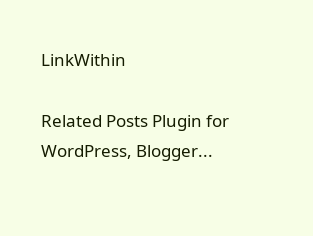LinkWithin

Related Posts Plugin for WordPress, Blogger...